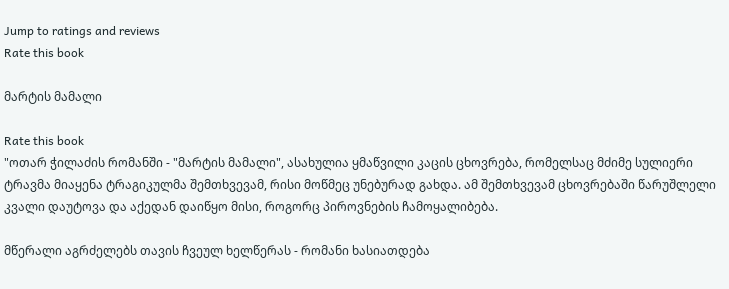Jump to ratings and reviews
Rate this book

მარტის მამალი

Rate this book
"ოთარ ჭილაძის რომანში - "მარტის მამალი", ასახულია ყმაწვილი კაცის ცხოვრება, რომელსაც მძიმე სულიერი ტრავმა მიაყენა ტრაგიკულმა შემთხვევამ, რისი მოწმეც უნებურად გახდა. ამ შემთხვევამ ცხოვრებაში წარუშლელი კვალი დაუტოვა და აქედან დაიწყო მისი, როგორც პიროვნების ჩამოყალიბება.

მწერალი აგრძელებს თავის ჩვეულ ხელწერას - რომანი ხასიათდება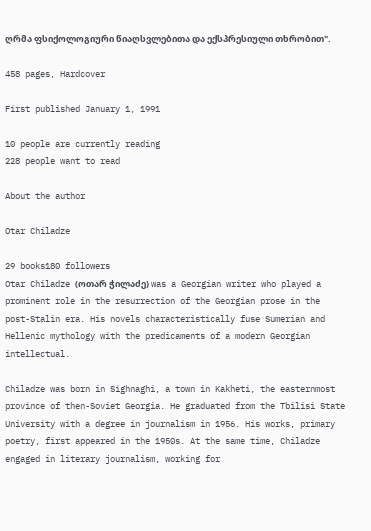ღრმა ფსიქოლოგიური წიაღსვლებითა და ექსპრესიული თხრობით".

458 pages, Hardcover

First published January 1, 1991

10 people are currently reading
228 people want to read

About the author

Otar Chiladze

29 books180 followers
Otar Chiladze (ოთარ ჭილაძე) was a Georgian writer who played a prominent role in the resurrection of the Georgian prose in the post-Stalin era. His novels characteristically fuse Sumerian and Hellenic mythology with the predicaments of a modern Georgian intellectual.

Chiladze was born in Sighnaghi, a town in Kakheti, the easternmost province of then-Soviet Georgia. He graduated from the Tbilisi State University with a degree in journalism in 1956. His works, primary poetry, first appeared in the 1950s. At the same time, Chiladze engaged in literary journalism, working for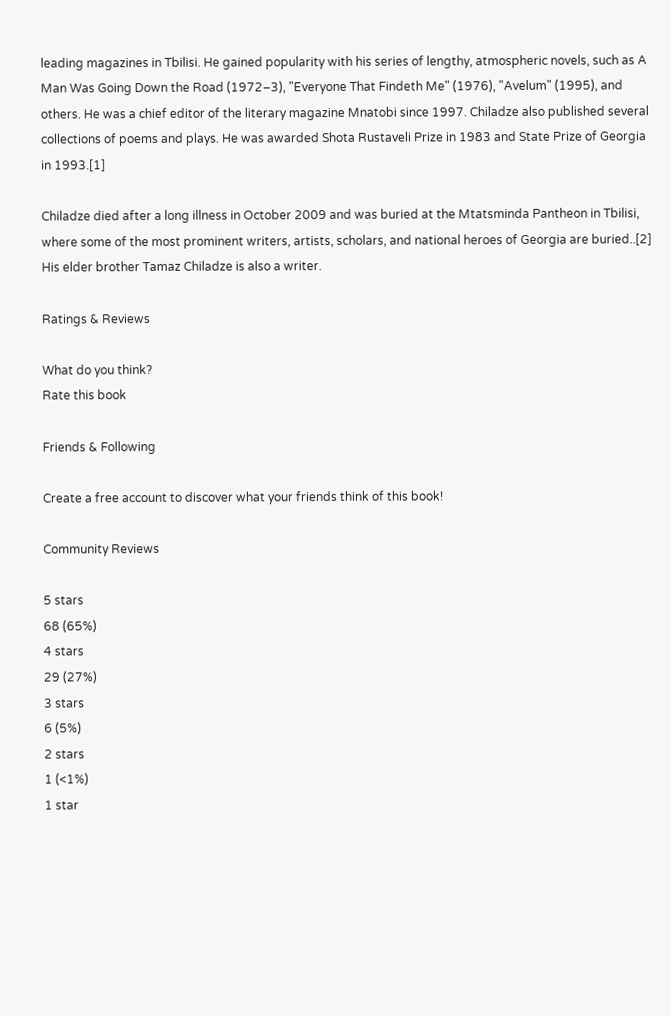leading magazines in Tbilisi. He gained popularity with his series of lengthy, atmospheric novels, such as A Man Was Going Down the Road (1972–3), "Everyone That Findeth Me" (1976), "Avelum" (1995), and others. He was a chief editor of the literary magazine Mnatobi since 1997. Chiladze also published several collections of poems and plays. He was awarded Shota Rustaveli Prize in 1983 and State Prize of Georgia in 1993.[1]

Chiladze died after a long illness in October 2009 and was buried at the Mtatsminda Pantheon in Tbilisi, where some of the most prominent writers, artists, scholars, and national heroes of Georgia are buried..[2] His elder brother Tamaz Chiladze is also a writer.

Ratings & Reviews

What do you think?
Rate this book

Friends & Following

Create a free account to discover what your friends think of this book!

Community Reviews

5 stars
68 (65%)
4 stars
29 (27%)
3 stars
6 (5%)
2 stars
1 (<1%)
1 star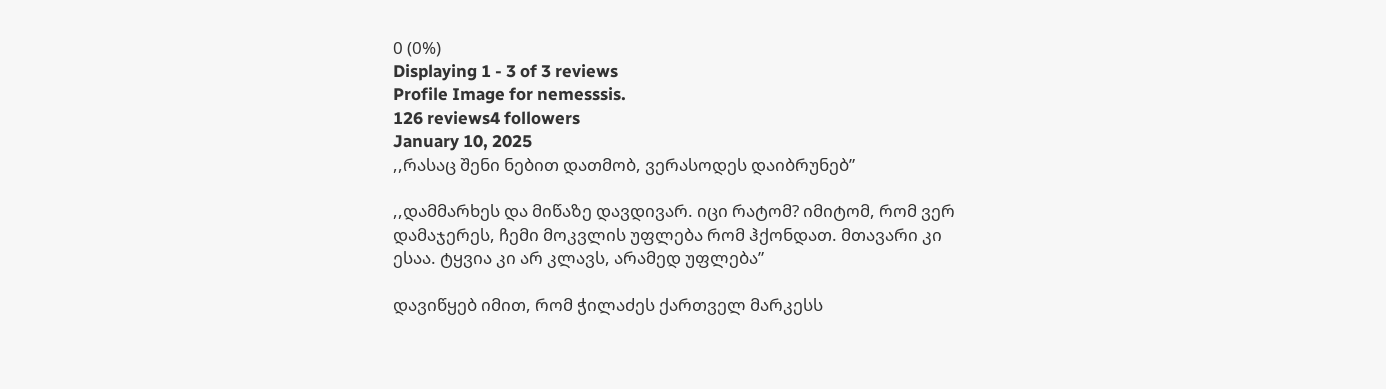0 (0%)
Displaying 1 - 3 of 3 reviews
Profile Image for nemesssis.
126 reviews4 followers
January 10, 2025
,,რასაც შენი ნებით დათმობ, ვერასოდეს დაიბრუნებ”

,,დამმარხეს და მიწაზე დავდივარ. იცი რატომ? იმიტომ, რომ ვერ დამაჯერეს, ჩემი მოკვლის უფლება რომ ჰქონდათ. მთავარი კი ესაა. ტყვია კი არ კლავს, არამედ უფლება”

დავიწყებ იმით, რომ ჭილაძეს ქართველ მარკესს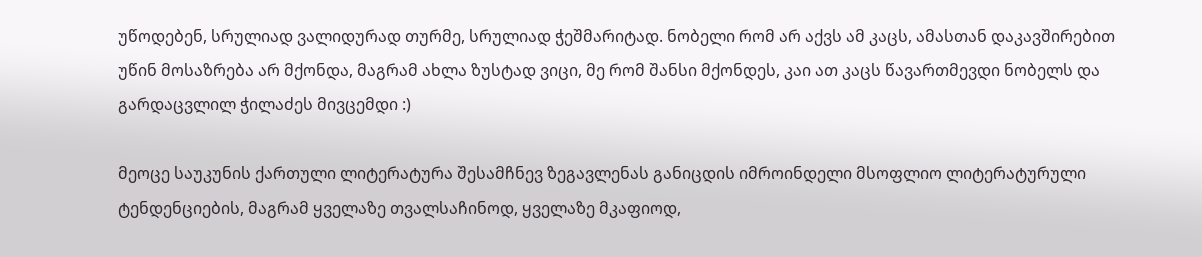უწოდებენ, სრულიად ვალიდურად თურმე, სრულიად ჭეშმარიტად. ნობელი რომ არ აქვს ამ კაცს, ამასთან დაკავშირებით უწინ მოსაზრება არ მქონდა, მაგრამ ახლა ზუსტად ვიცი, მე რომ შანსი მქონდეს, კაი ათ კაცს წავართმევდი ნობელს და გარდაცვლილ ჭილაძეს მივცემდი :)

მეოცე საუკუნის ქართული ლიტერატურა შესამჩნევ ზეგავლენას განიცდის იმროინდელი მსოფლიო ლიტერატურული ტენდენციების, მაგრამ ყველაზე თვალსაჩინოდ, ყველაზე მკაფიოდ,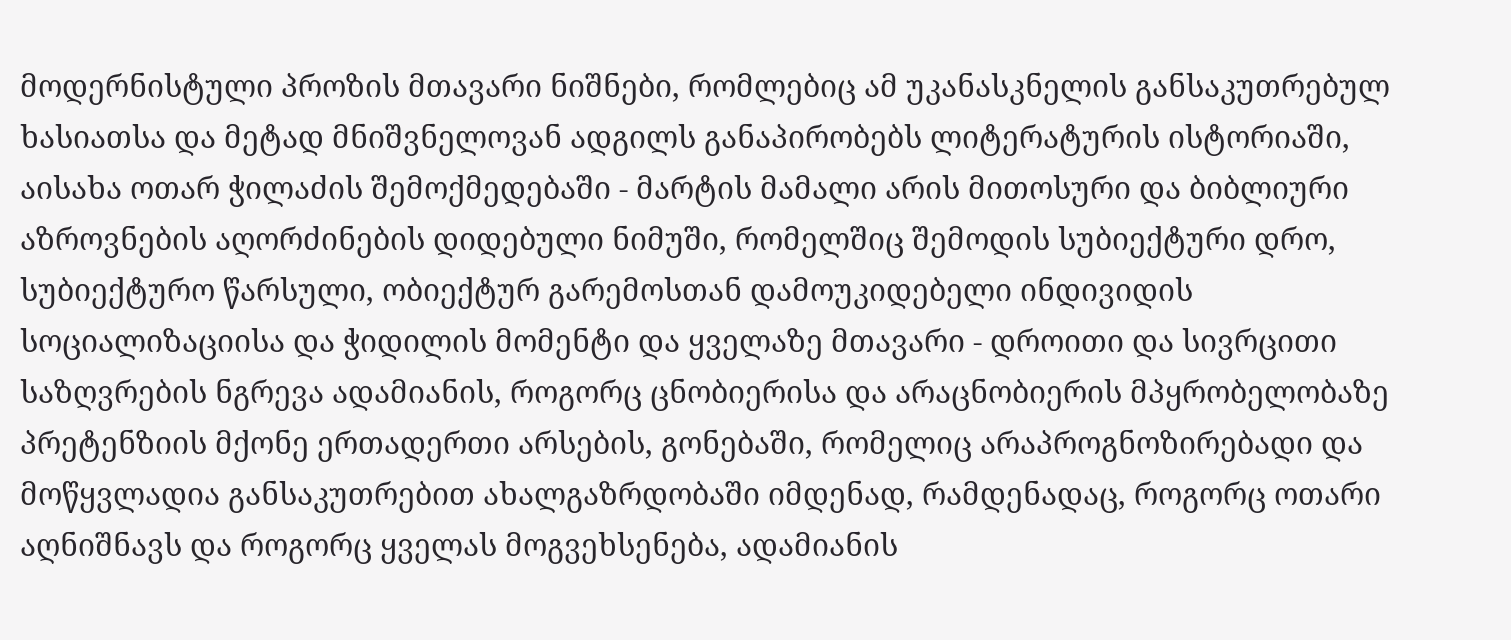მოდერნისტული პროზის მთავარი ნიშნები, რომლებიც ამ უკანასკნელის განსაკუთრებულ ხასიათსა და მეტად მნიშვნელოვან ადგილს განაპირობებს ლიტერატურის ისტორიაში, აისახა ოთარ ჭილაძის შემოქმედებაში - მარტის მამალი არის მითოსური და ბიბლიური აზროვნების აღორძინების დიდებული ნიმუში, რომელშიც შემოდის სუბიექტური დრო, სუბიექტურო წარსული, ობიექტურ გარემოსთან დამოუკიდებელი ინდივიდის სოციალიზაციისა და ჭიდილის მომენტი და ყველაზე მთავარი - დროითი და სივრცითი საზღვრების ნგრევა ადამიანის, როგორც ცნობიერისა და არაცნობიერის მპყრობელობაზე პრეტენზიის მქონე ერთადერთი არსების, გონებაში, რომელიც არაპროგნოზირებადი და მოწყვლადია განსაკუთრებით ახალგაზრდობაში იმდენად, რამდენადაც, როგორც ოთარი აღნიშნავს და როგორც ყველას მოგვეხსენება, ადამიანის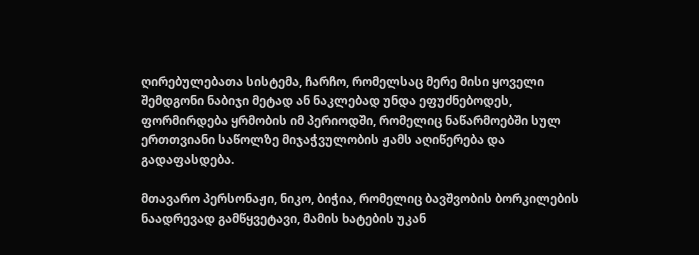ღირებულებათა სისტემა, ჩარჩო, რომელსაც მერე მისი ყოველი შემდგონი ნაბიჯი მეტად ან ნაკლებად უნდა ეფუძნებოდეს, ფორმირდება ყრმობის იმ პერიოდში, რომელიც ნაწარმოებში სულ ერთთვიანი საწოლზე მიჯაჭვულობის ჟამს აღიწერება და გადაფასდება.

მთავარო პერსონაჟი, ნიკო, ბიჭია, რომელიც ბავშვობის ბორკილების ნაადრევად გამწყვეტავი, მამის ხატების უკან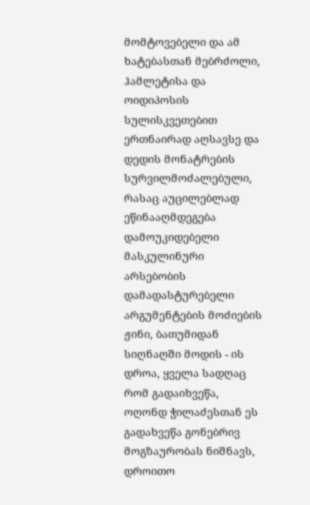მომტოვებელი და ამ ხატებასთან მებრძოლი, ჰამლეტისა და ოიდიპოსის სულისკვეთებით ერთნაირად აღსავსე და დედის მონატრების სურვილმოძალებული, რასაც აუცილებლად ეწინააღმდეგება დამოუკიდებელი მასკულინური არსებობის დამადასტურებელი არგუმენტების მოძიების ჟინი, ბათუმიდან სიღნაღში მოდის - ის დროა, ყველა სადღაც რომ გადაიხვეწა, ოღონდ ჭილაძესთან ეს გადახვეწა გონებრივ მოგზაურობას ნიშნავს, დროითო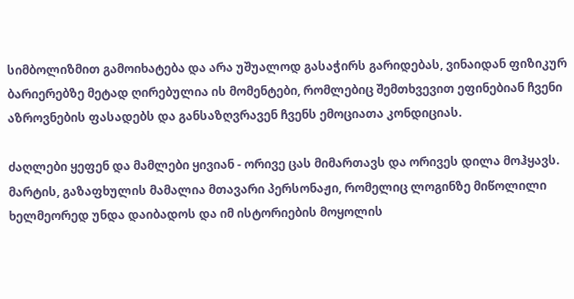სიმბოლიზმით გამოიხატება და არა უშუალოდ გასაჭირს გარიდებას, ვინაიდან ფიზიკურ ბარიერებზე მეტად ღირებულია ის მომენტები, რომლებიც შემთხვევით ეფინებიან ჩვენი აზროვნების ფასადებს და განსაზღვრავენ ჩვენს ემოციათა კონდიციას.

ძაღლები ყეფენ და მამლები ყივიან - ორივე ცას მიმართავს და ორივეს დილა მოჰყავს. მარტის, გაზაფხულის მამალია მთავარი პერსონაჟი, რომელიც ლოგინზე მიწოლილი ხელმეორედ უნდა დაიბადოს და იმ ისტორიების მოყოლის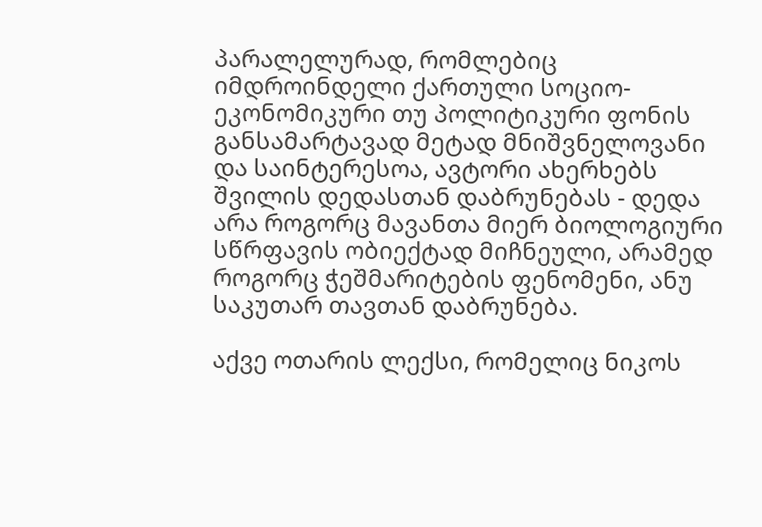პარალელურად, რომლებიც იმდროინდელი ქართული სოციო-ეკონომიკური თუ პოლიტიკური ფონის განსამარტავად მეტად მნიშვნელოვანი და საინტერესოა, ავტორი ახერხებს შვილის დედასთან დაბრუნებას - დედა არა როგორც მავანთა მიერ ბიოლოგიური სწრფავის ობიექტად მიჩნეული, არამედ როგორც ჭეშმარიტების ფენომენი, ანუ საკუთარ თავთან დაბრუნება.

აქვე ოთარის ლექსი, რომელიც ნიკოს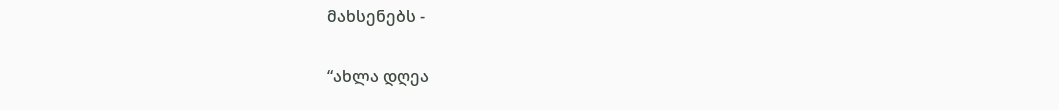მახსენებს -

“ახლა დღეა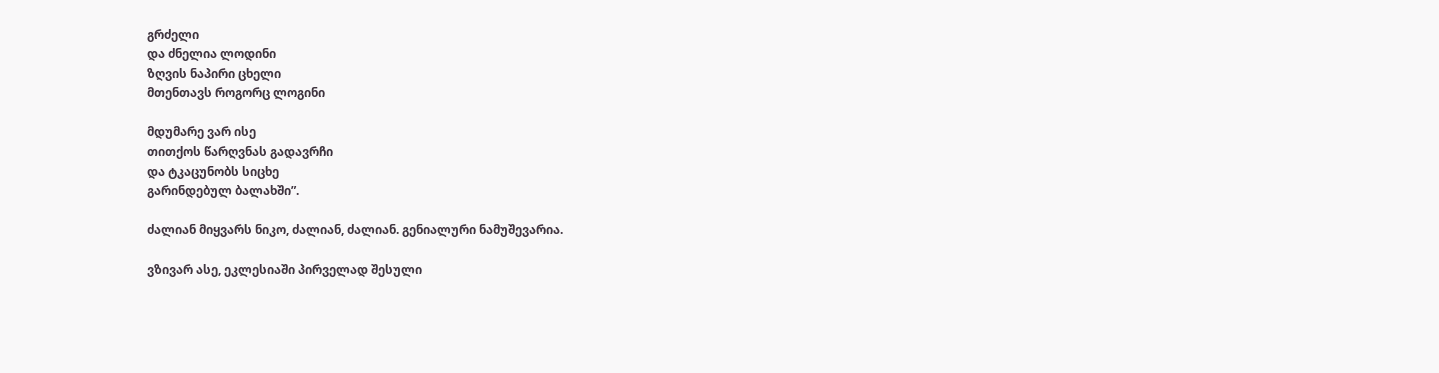გრძელი
და ძნელია ლოდინი
ზღვის ნაპირი ცხელი
მთენთავს როგორც ლოგინი

მდუმარე ვარ ისე
თითქოს წარღვნას გადავრჩი
და ტკაცუნობს სიცხე
გარინდებულ ბალახში”.

ძალიან მიყვარს ნიკო, ძალიან, ძალიან. გენიალური ნამუშევარია.

ვზივარ ასე, ეკლესიაში პირველად შესული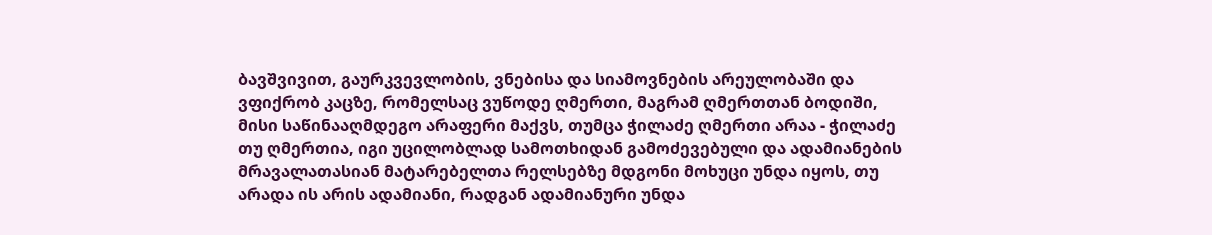ბავშვივით, გაურკვევლობის, ვნებისა და სიამოვნების არეულობაში და ვფიქრობ კაცზე, რომელსაც ვუწოდე ღმერთი, მაგრამ ღმერთთან ბოდიში, მისი საწინააღმდეგო არაფერი მაქვს, თუმცა ჭილაძე ღმერთი არაა - ჭილაძე თუ ღმერთია, იგი უცილობლად სამოთხიდან გამოძევებული და ადამიანების მრავალათასიან მატარებელთა რელსებზე მდგონი მოხუცი უნდა იყოს, თუ არადა ის არის ადამიანი, რადგან ადამიანური უნდა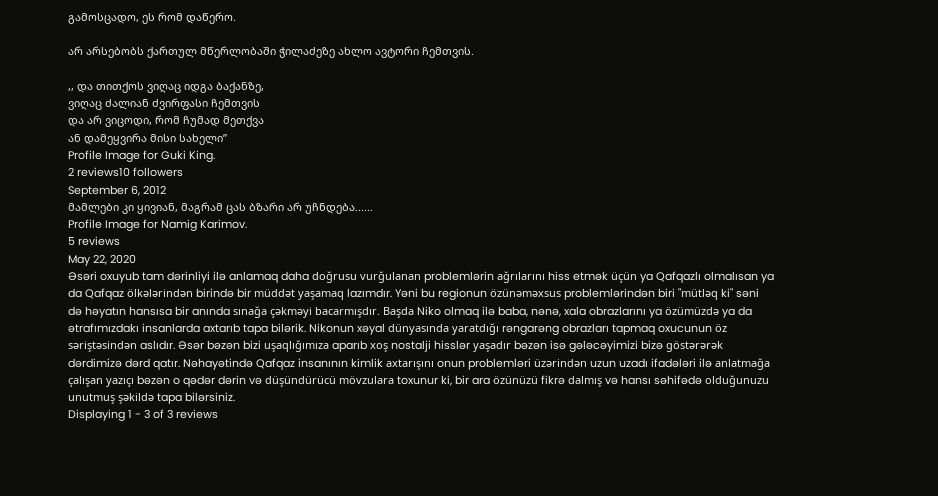გამოსცადო, ეს რომ დაწერო.

არ არსებობს ქართულ მწერლობაში ჭილაძეზე ახლო ავტორი ჩემთვის.

,, და თითქოს ვიღაც იდგა ბაქანზე,
ვიღაც ძალიან ძვირფასი ჩემთვის
და არ ვიცოდი, რომ ჩუმად მეთქვა
ან დამეყვირა მისი სახელი”
Profile Image for Guki King.
2 reviews10 followers
September 6, 2012
მამლები კი ყივიან, მაგრამ ცას ბზარი არ უჩნდება......
Profile Image for Namig Karimov.
5 reviews
May 22, 2020
Əsəri oxuyub tam dərinliyi ilə anlamaq daha doğrusu vurğulanan problemlərin ağrılarını hiss etmək üçün ya Qafqazlı olmalısan ya da Qafqaz ölkələrindən birində bir müddət yaşamaq lazımdır. Yəni bu regionun özünəməxsus problemlərindən biri "mütləq ki" səni də həyatın hansısa bir anında sınağa çəkməyi bacarmışdır. Başda Niko olmaq ilə baba, nənə, xala obrazlarını ya özümüzdə ya da ətrafımızdakı insanlarda axtarıb tapa bilərik. Nikonun xəyal dünyasında yaratdığı rəngarəng obrazları tapmaq oxucunun öz səriştəsindən aslıdır. Əsər bəzən bizi uşaqlığımıza aparıb xoş nostalji hisslər yaşadır bəzən isə gələcəyimizi bizə göstərərək dərdimizə dərd qatır. Nəhayətində Qafqaz insanının kimlik axtarışını onun problemləri üzərindən uzun uzadı ifadələri ilə anlatmağa çalışan yazıçı bəzən o qədər dərin və düşündürücü mövzulara toxunur ki, bir ara özünüzü fikrə dalmış və hansı səhifədə olduğunuzu unutmuş şəkildə tapa bilərsiniz.
Displaying 1 - 3 of 3 reviews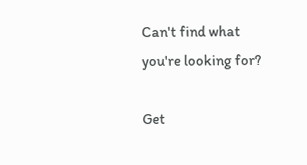Can't find what you're looking for?

Get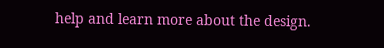help and learn more about the design.